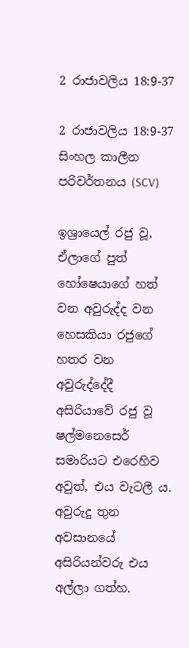2 රාජාවලිය 18:9-37

2 රාජාවලිය 18:9-37 සිංහල කාලීන පරිවර්තනය (SCV)

ඉශ්‍රායෙල් රජු වූ, ඒලාගේ පුත් හෝෂෙයාගේ හත් වන අවුරුද්ද වන හෙසකියා රජුගේ හතර වන අවුරුද්දේදී අසිරියාවේ රජු වූ ෂල්මනෙසෙර් සමාරියට එරෙහිව අවුත්, එය වැටලී ය. අවුරුදු තුන අවසානයේ අසිරියන්වරු එය අල්ලා ගත්හ.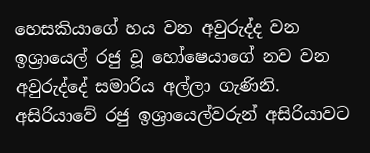හෙසකියාගේ හය වන අවුරුද්ද වන ඉශ්‍රායෙල් රජු වූ හෝෂෙයාගේ නව වන අවුරුද්දේ සමාරිය අල්ලා ගැණිනි. අසිරියාවේ රජු ඉශ්‍රායෙල්වරුන් අසිරියාවට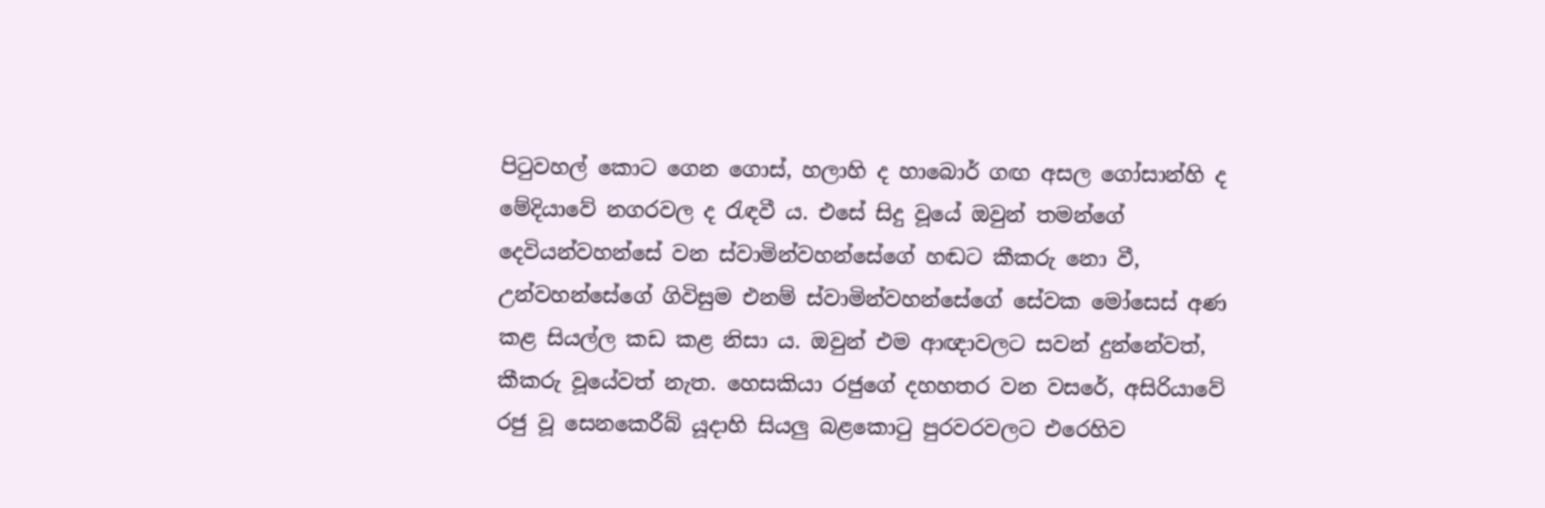පිටුවහල් කොට ගෙන ගොස්, හලාහි ද හාබොර් ගඟ අසල ගෝසාන්හි ද මේදියාවේ නගරවල ද රැඳවී ය. එසේ සිදු වූයේ ඔවුන් තමන්ගේ දෙවියන්වහන්සේ වන ස්වාමින්වහන්සේගේ හඬට කීකරු නො වී, උන්වහන්සේගේ ගිවිසුම එනම් ස්වාමින්වහන්සේගේ සේවක මෝසෙස් අණ කළ සියල්ල කඩ කළ නිසා ය. ඔවුන් එම ආඥාවලට සවන් දුන්නේවත්, කීකරු වූයේවත් නැත. හෙසකියා රජුගේ දහහතර වන වසරේ, අසිරියාවේ රජු වූ සෙනකෙරීබ් යූදාහි සියලු බළකොටු පුරවරවලට එරෙහිව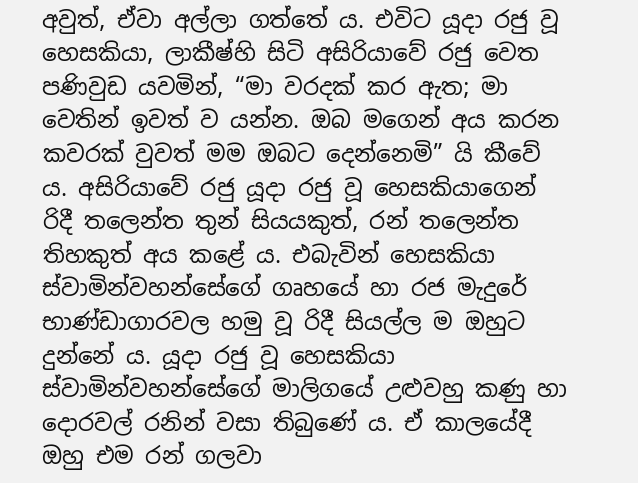අවුත්, ඒවා අල්ලා ගත්තේ ය. එවිට යූදා රජු වූ හෙසකියා, ලාකීෂ්හි සිටි අසිරියාවේ රජු වෙත පණිවුඩ යවමින්, “මා වරදක් කර ඇත; මා වෙතින් ඉවත් ව යන්න. ඔබ මගෙන් අය කරන කවරක් වුවත් මම ඔබට දෙන්නෙමි” යි කීවේ ය. අසිරියාවේ රජු යූදා රජු වූ හෙසකියාගෙන් රිදී තලෙන්ත තුන් සියයකුත්, රන් තලෙන්ත තිහකුත් අය කළේ ය. එබැවින් හෙසකියා ස්වාමින්වහන්සේගේ ගෘහයේ හා රජ මැදුරේ භාණ්ඩාගාරවල හමු වූ රිදී සියල්ල ම ඔහුට දුන්නේ ය. යූදා රජු වූ හෙසකියා ස්වාමින්වහන්සේගේ මාලිගයේ උළුවහු කණු හා දොරවල් රනින් වසා තිබුණේ ය. ඒ කාලයේදී ඔහු එම රන් ගලවා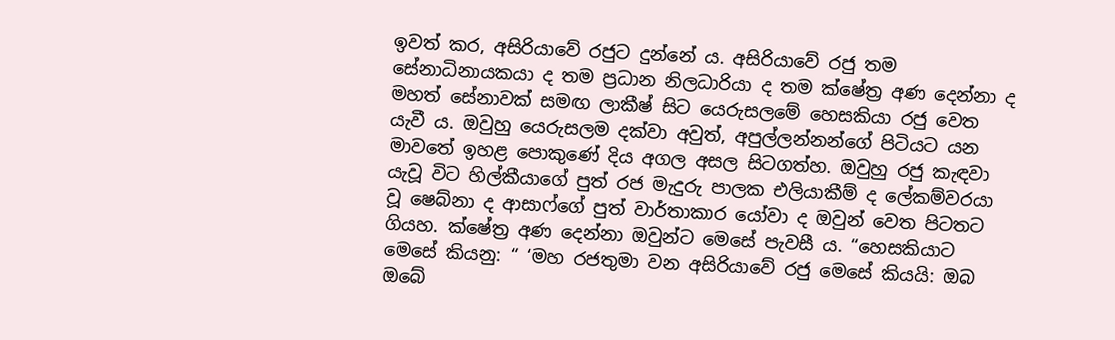ඉවත් කර, අසිරියාවේ රජුට දුන්නේ ය. අසිරියාවේ රජු තම සේනාධිනායකයා ද තම ප්‍රධාන නිලධාරියා ද තම ක්ෂේත්‍ර අණ දෙන්නා ද මහත් සේනාවක් සමඟ ලාකීෂ් සිට යෙරුසලමේ හෙසකියා රජු වෙත යැවී ය. ඔවුහු යෙරුසලම දක්වා අවුත්, අපුල්ලන්නන්ගේ පිටියට යන මාවතේ ඉහළ පොකුණේ දිය අගල අසල සිටගත්හ. ඔවුහු රජු කැඳවා යැවූ විට හිල්කීයාගේ පුත් රජ මැදුරු පාලක එලියාකීම් ද ලේකම්වරයා වූ ෂෙබ්නා ද ආසාෆ්ගේ පුත් වාර්තාකාර යෝවා ද ඔවුන් වෙත පිටතට ගියහ. ක්ෂේත්‍ර අණ දෙන්නා ඔවුන්ට මෙසේ පැවසී ය. “හෙසකියාට මෙසේ කියනු: “ ‘මහ රජතුමා වන අසිරියාවේ රජු මෙසේ කියයි: ඔබ ඔබේ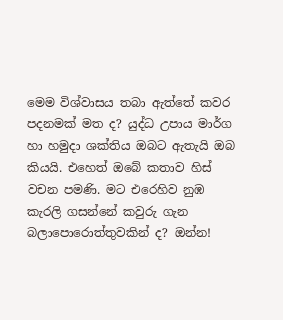මෙම විශ්වාසය තබා ඇත්තේ කවර පදනමක් මත ද? යුද්ධ උපාය මාර්ග හා හමුදා ශක්තිය ඔබට ඇතැයි ඔබ කියයි. එහෙත් ඔබේ කතාව හිස් වචන පමණි. මට එරෙහිව නුඹ කැරලි ගසන්නේ කවුරු ගැන බලාපොරොත්තුවකින් ද? ඔන්න!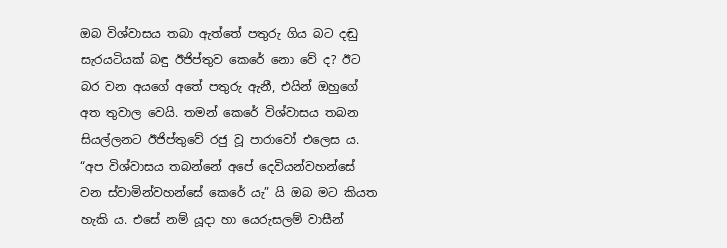ඔබ විශ්වාසය තබා ඇත්තේ පතුරු ගිය බට දඬු සැරයටියක් බඳු ඊජිප්තුව කෙරේ නො වේ ද? ඊට බර වන අයගේ අතේ පතුරු ඇනී, එයින් ඔහුගේ අත තුවාල වෙයි. තමන් කෙරේ විශ්වාසය තබන සියල්ලනට ඊජිප්තුවේ රජු වූ පාරාවෝ එලෙස ය. “අප විශ්වාසය තබන්නේ අපේ දෙවියන්වහන්සේ වන ස්වාමින්වහන්සේ කෙරේ යැ” යි ඔබ මට කියත හැකි ය. එසේ නම් යූදා හා යෙරුසලම් වාසීන්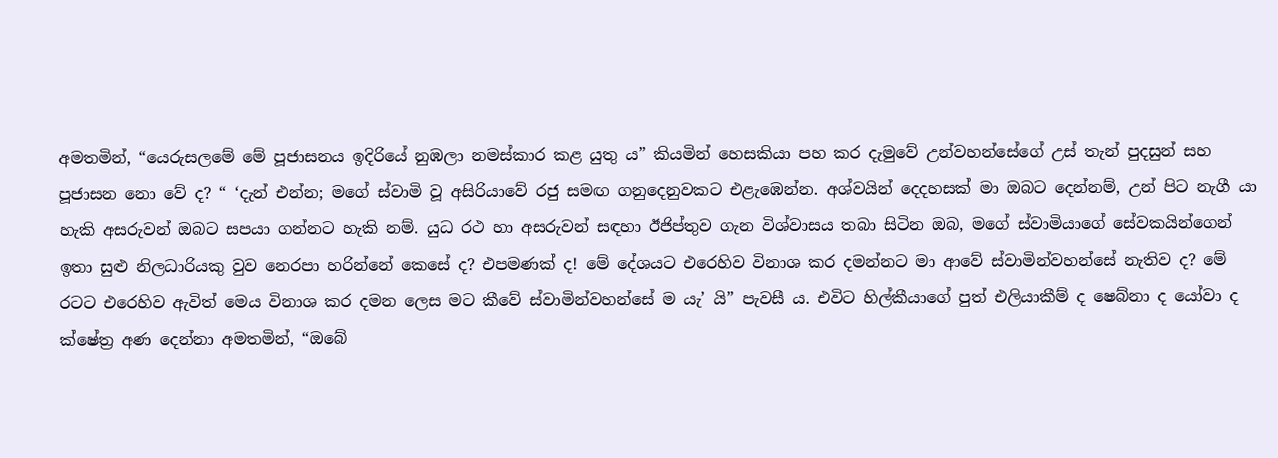අමතමින්, “යෙරුසලමේ මේ පූජාසනය ඉදිරියේ නුඹලා නමස්කාර කළ යුතු ය” කියමින් හෙසකියා පහ කර දැමුවේ උන්වහන්සේගේ උස් තැන් පුදසුන් සහ පූජාසන නො වේ ද? “ ‘දැන් එන්න; මගේ ස්වාමි වූ අසිරියාවේ රජු සමඟ ගනුදෙනුවකට එළැඹෙන්න. අශ්වයින් දෙදහසක් මා ඔබට දෙන්නම්, උන් පිට නැගී යා හැකි අසරුවන් ඔබට සපයා ගන්නට හැකි නම්. යුධ රථ හා අසරුවන් සඳහා ඊජිප්තුව ගැන විශ්වාසය තබා සිටින ඔබ, මගේ ස්වාමියාගේ සේවකයින්ගෙන් ඉතා සුළු නිලධාරියකු වුව නෙරපා හරින්නේ කෙසේ ද? එපමණක් ද! මේ දේශයට එරෙහිව විනාශ කර දමන්නට මා ආවේ ස්වාමින්වහන්සේ නැතිව ද? මේ රටට එරෙහිව ඇවිත් මෙය විනාශ කර දමන ලෙස මට කීවේ ස්වාමින්වහන්සේ ම යැ’ යි” පැවසී ය. එවිට හිල්කීයාගේ පුත් එලියාකීම් ද ෂෙබ්නා ද යෝවා ද ක්ෂේත්‍ර අණ දෙන්නා අමතමින්, “ඔබේ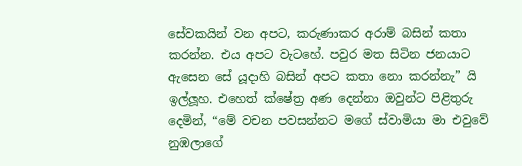සේවකයින් වන අපට, කරුණාකර අරාම් බසින් කතා කරන්න. එය අපට වැටහේ. පවුර මත සිටින ජනයාට ඇසෙන සේ යූදාහි බසින් අපට කතා නො කරන්නැ” යි ඉල්ලූහ. එහෙත් ක්ෂේත්‍ර අණ දෙන්නා ඔවුන්ට පිළිතුරු දෙමින්, “මේ වචන පවසන්නට මගේ ස්වාමියා මා එවුවේ නුඹලාගේ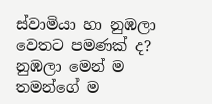ස්වාමියා හා නුඹලා වෙතට පමණක් ද? නුඹලා මෙන් ම තමන්ගේ ම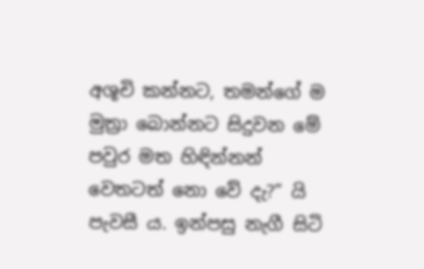අශූචි කන්නට, තමන්ගේ ම මුත්‍රා බොන්නට සිදුවන මේ පවුර මත හිඳින්නන් වෙතටත් නො වේ දැ?” යි පැවසී ය. ඉන්පසු නැගී සිටි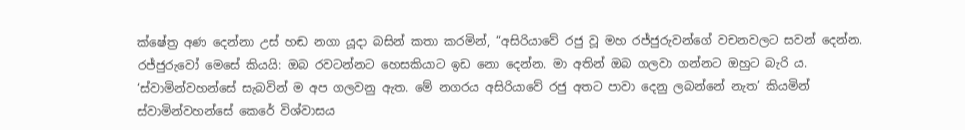ක්ෂේත්‍ර අණ දෙන්නා උස් හඬ නගා යූදා බසින් කතා කරමින්, “අසිරියාවේ රජු වූ මහ රජ්ජුරුවන්ගේ වචනවලට සවන් දෙන්න. රජ්ජුරුවෝ මෙසේ කියයි: ඔබ රවටන්නට හෙසකියාට ඉඩ නො දෙන්න. මා අතින් ඔබ ගලවා ගන්නට ඔහුට බැරි ය. ‘ස්වාමින්වහන්සේ සැබවින් ම අප ගලවනු ඇත. මේ නගරය අසිරියාවේ රජු අතට පාවා දෙනු ලබන්නේ නැත’ කියමින් ස්වාමින්වහන්සේ කෙරේ විශ්වාසය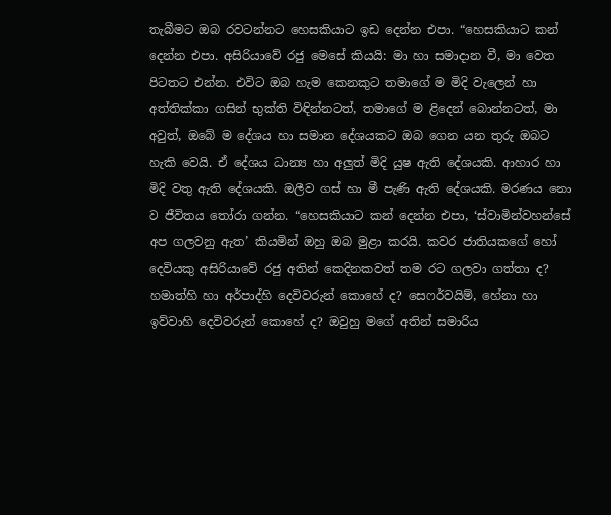තැබීමට ඔබ රවටන්නට හෙසකියාට ඉඩ දෙන්න එපා. “හෙසකියාට කන් දෙන්න එපා. අසිරියාවේ රජු මෙසේ කියයි: මා හා සමාදාන වී, මා වෙත පිටතට එන්න. එවිට ඔබ හැම කෙනකුට තමාගේ ම මිදි වැලෙන් හා අත්තික්කා ගසින් භුක්ති විඳින්නටත්, තමාගේ ම ළිදෙන් බොන්නටත්, මා අවුත්, ඔබේ ම දේශය හා සමාන දේශයකට ඔබ ගෙන යන තුරු ඔබට හැකි වෙයි. ඒ දේශය ධාන්‍ය හා අලුත් මිදි යුෂ ඇති දේශයකි. ආහාර හා මිදි වතු ඇති දේශයකි. ඔලීව ගස් හා මී පැණි ඇති දේශයකි. මරණය නො ව ජීවිතය තෝරා ගන්න. “හෙසකියාට කන් දෙන්න එපා, ‘ස්වාමින්වහන්සේ අප ගලවනු ඇත’ කියමින් ඔහු ඔබ මුළා කරයි. කවර ජාතියකගේ හෝ දෙවියකු අසිරියාවේ රජු අතින් කෙදිනකවත් තම රට ගලවා ගත්තා ද? හමාත්හි හා අර්පාද්හි දෙවිවරුන් කොහේ ද? සෙෆර්වයිම්, හේනා හා ඉව්වාහි දෙවිවරුන් කොහේ ද? ඔවුහු මගේ අතින් සමාරිය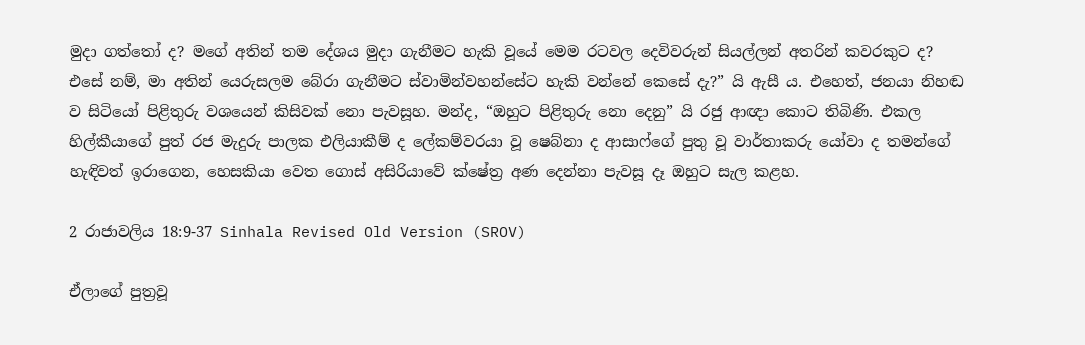මුදා ගත්තෝ ද? මගේ අතින් තම දේශය මුදා ගැනීමට හැකි වූයේ මෙම රටවල දෙවිවරුන් සියල්ලන් අතරින් කවරකුට ද? එසේ නම්, මා අතින් යෙරුසලම බේරා ගැනීමට ස්වාමින්වහන්සේට හැකි වන්නේ කෙසේ දැ?” යි ඇසී ය. එහෙත්, ජනයා නිහඬ ව සිටියෝ පිළිතුරු වශයෙන් කිසිවක් නො පැවසූහ. මන්ද, “ඔහුට පිළිතුරු නො දෙනු” යි රජු ආඥා කොට තිබිණි. එකල හිල්කීයාගේ පුත් රජ මැදුරු පාලක එලියාකීම් ද ලේකම්වරයා වූ ෂෙබ්නා ද ආසාෆ්ගේ පුතු වූ වාර්තාකරු යෝවා ද තමන්ගේ හැඳිවත් ඉරාගෙන, හෙසකියා වෙත ගොස් අසිරියාවේ ක්ෂේත්‍ර අණ දෙන්නා පැවසූ දෑ ඔහුට සැල කළහ.

2 රාජාවලිය 18:9-37 Sinhala Revised Old Version (SROV)

ඒලාගේ පුත්‍රවූ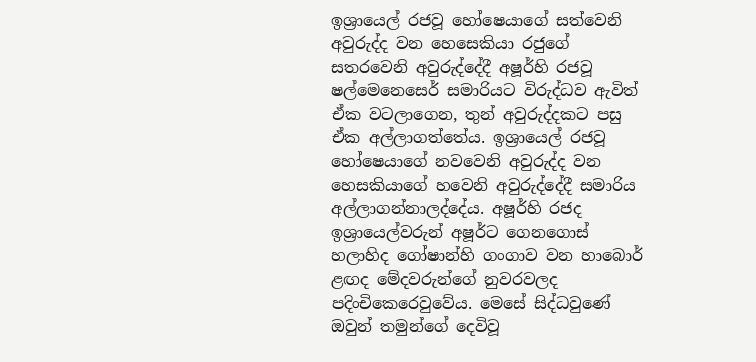ඉශ්‍රායෙල් රජවූ හෝෂෙයාගේ සත්වෙනි අවුරුද්ද වන හෙසෙකියා රජුගේ සතරවෙනි අවුරුද්දේදී අෂූර්හි රජවූ ෂල්මෙනෙසෙර් සමාරියට විරුද්ධව ඇවිත් ඒක වටලාගෙන, තුන් අවුරුද්දකට පසු ඒක අල්ලාගත්තේය. ඉශ්‍රායෙල් රජවූ හෝෂෙයාගේ නවවෙනි අවුරුද්ද වන හෙසකියාගේ හවෙනි අවුරුද්දේදී සමාරිය අල්ලාගන්නාලද්දේය. අෂූර්හි රජද ඉශ්‍රායෙල්වරුන් අෂූර්ට ගෙනගොස් හලාහිද ගෝෂාන්හි ගංගාව වන හාබොර් ළඟද මේදවරුන්ගේ නුවරවලද පදිංචිකෙරෙවුවේය. මෙසේ සිද්ධවුණේ ඔවුන් තමුන්ගේ දෙවිවූ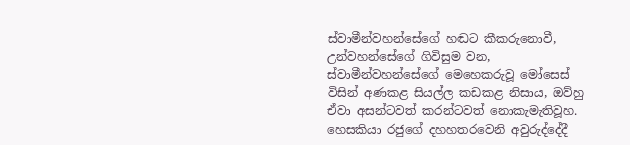ස්වාමීන්වහන්සේගේ හඬට කීකරුනොවී, උන්වහන්සේගේ ගිවිසුම වන, ස්වාමීන්වහන්සේගේ මෙහෙකරුවූ මෝසෙස් විසින් අණකළ සියල්ල කඩකළ නිසාය, ඔව්හු ඒවා අසන්ටවත් කරන්ටවත් නොකැමැතිවූහ. හෙසකියා රජුගේ දහහතරවෙනි අවුරුද්දේදී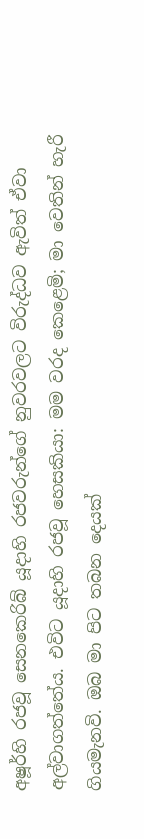අෂූර්හි රජවූ සෙනකෙරිබ් යූදාහි රජවරුන්ගේ නුවරවලට විරුද්ධව ඇවිත් ඒවා අල්වාගත්තේය. එවිට යූදාහි රජවූ හෙසකියා: මම වරද කෙළෙමි; මා වෙතින් හැරී ගියමැනවි. ඔබ මා පිට තබන දෙයක්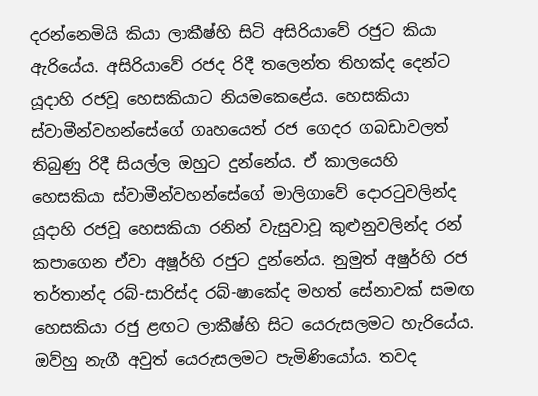දරන්නෙමියි කියා ලාකීෂ්හි සිටි අසිරියාවේ රජුට කියා ඇරියේය. අසිරියාවේ රජද රිදී තලෙන්ත තිහක්ද දෙන්ට යූදාහි රජවූ හෙසකියාට නියමකෙළේය. හෙසකියා ස්වාමීන්වහන්සේගේ ගෘහයෙත් රජ ගෙදර ගබඩාවලත් තිබුණු රිදී සියල්ල ඔහුට දුන්නේය. ඒ කාලයෙහි හෙසකියා ස්වාමීන්වහන්සේගේ මාලිගාවේ දොරටුවලින්ද යූදාහි රජවූ හෙසකියා රනින් වැසුවාවූ කුළුනුවලින්ද රන් කපාගෙන ඒවා අෂූර්හි රජුට දුන්නේය. නුමුත් අෂුර්හි රජ තර්තාන්ද රබ්-සාරිස්ද රබ්-ෂාකේද මහත් සේනාවක් සමඟ හෙසකියා රජු ළඟට ලාකීෂ්හි සිට යෙරුසලමට හැරියේය. ඔව්හු නැගී අවුත් යෙරුසලමට පැමිණියෝය. තවද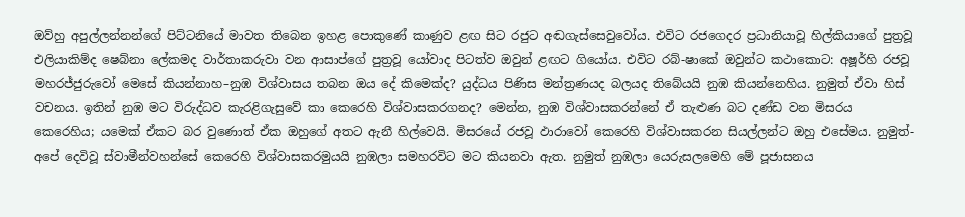ඔව්හු අපුල්ලන්නන්ගේ පිට්ටනියේ මාවත තිබෙන ඉහළ පොකුණේ කාණුව ළඟ සිට රජුට අඬගැස්සෙවුවෝය. එවිට රජගෙදර ප්‍රධානියාවූ හිල්කියාගේ පුත්‍රවූ එලියාකිම්ද ෂෙබ්නා ලේකමද වාර්තාකරුවා වන ආසාප්ගේ පුත්‍රවූ යෝවාද පිටත්ව ඔවුන් ළඟට ගියෝය. එවිට රබ්-ෂාකේ ඔවුන්ට කථාකොට: අෂූර්හි රජවූ මහරජ්ජුරුවෝ මෙසේ කියන්නාහ–නුඹ විශ්වාසය තබන ඔය දේ කිමෙක්ද? යුද්ධය පිණිස මන්ත්‍රණයද බලයද තිබේයයි නුඹ කියන්නෙහිය. නුමුත් ඒවා හිස් වචනය. ඉතින් නුඹ මට විරුද්ධව කැරළිගැසුවේ කා කෙරෙහි විශ්වාසකරගනද? මෙන්න, නුඹ විශ්වාසකරන්නේ ඒ තැළුණ බට දණ්ඩ වන මිසරය කෙරෙහිය; යමෙක් ඒකට බර වුණොත් ඒක ඔහුගේ අතට ඇනී හිල්වෙයි. මිසරයේ රජවූ ඵාරාවෝ කෙරෙහි විශ්වාසකරන සියල්ලන්ට ඔහු එසේමය. නුමුත්-අපේ දෙවිවූ ස්වාමීන්වහන්සේ කෙරෙහි විශ්වාසකරමුයයි නුඹලා සමහරවිට මට කියනවා ඇත. නුමුත් නුඹලා යෙරුසලමෙහි මේ පූජාසනය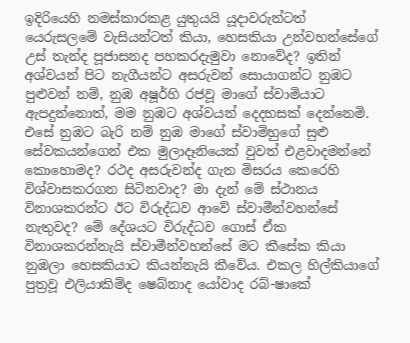ඉදිරියෙහි නමස්කාරකළ යුතුයයි යූදාවරුන්ටත් යෙරුසලමේ වැසියන්ටත් කියා, හෙසකියා උන්වහන්සේගේ උස් තැන්ද පූජාසනද පහකරදැමුවා නොවේද? ඉතින් අශ්වයන් පිට නැගීයන්ට අසරුවන් සොයාගන්ට නුඹට පුළුවන් නම්, නුඹ අෂූර්හි රජවූ මාගේ ස්වාමියාට ඇපදුන්නොත්, මම නුඹට අශ්වයන් දෙදහසක් දෙන්නෙමි. එසේ නුඹට බැරි නම් නුඹ මාගේ ස්වාමිහුගේ සුළු සේවකයන්ගෙන් එක මුලාදෑනියෙක් වුවත් එළවාදමන්නේ කොහොමද? රථද අසරුවන්ද ගැන මිසරය කෙරෙහි විශ්වාසකරගන සිටිනවාද? මා දැන් මේ ස්ථානය විනාශකරන්ට ඊට විරුද්ධව ආවේ ස්වාමීන්වහන්සේ නැතුවද? මේ දේශයට විරුද්ධව ගොස් ඒක විනාශකරන්නැයි ස්වාමීන්වහන්සේ මට කීසේක කියා නුඹලා හෙසකියාට කියන්නැයි කීවේය. එකල හිල්කියාගේ පුත්‍රවූ එලියාකිම්ද ෂෙබ්නාද යෝවාද රබ්-ෂාකේ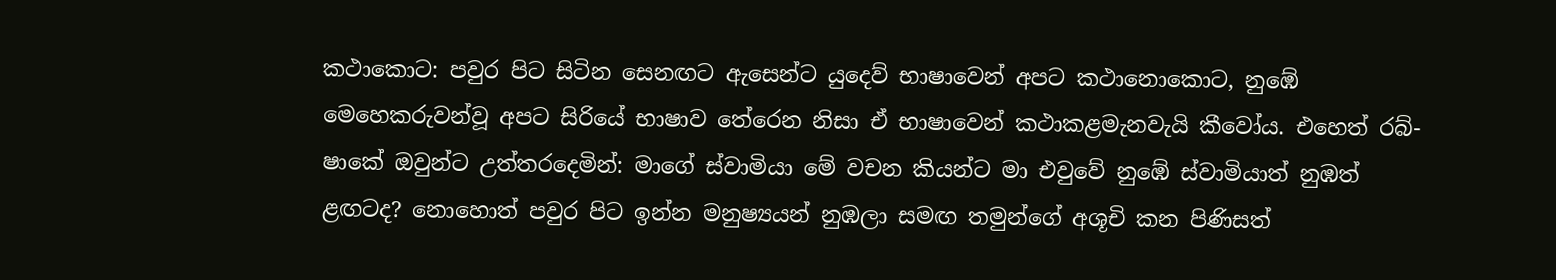කථාකොට: පවුර පිට සිටින සෙනඟට ඇසෙන්ට යුදෙව් භාෂාවෙන් අපට කථානොකොට, නුඹේ මෙහෙකරුවන්වූ අපට සිරියේ භාෂාව තේරෙන නිසා ඒ භාෂාවෙන් කථාකළමැනවැයි කීවෝය. එහෙත් රබ්-ෂාකේ ඔවුන්ට උත්තරදෙමින්: මාගේ ස්වාමියා මේ වචන කියන්ට මා එවුවේ නුඹේ ස්වාමියාත් නුඹත් ළඟටද? නොහොත් පවුර පිට ඉන්න මනුෂ්‍යයන් නුඹලා සමඟ තමුන්ගේ අශූචි කන පිණිසත්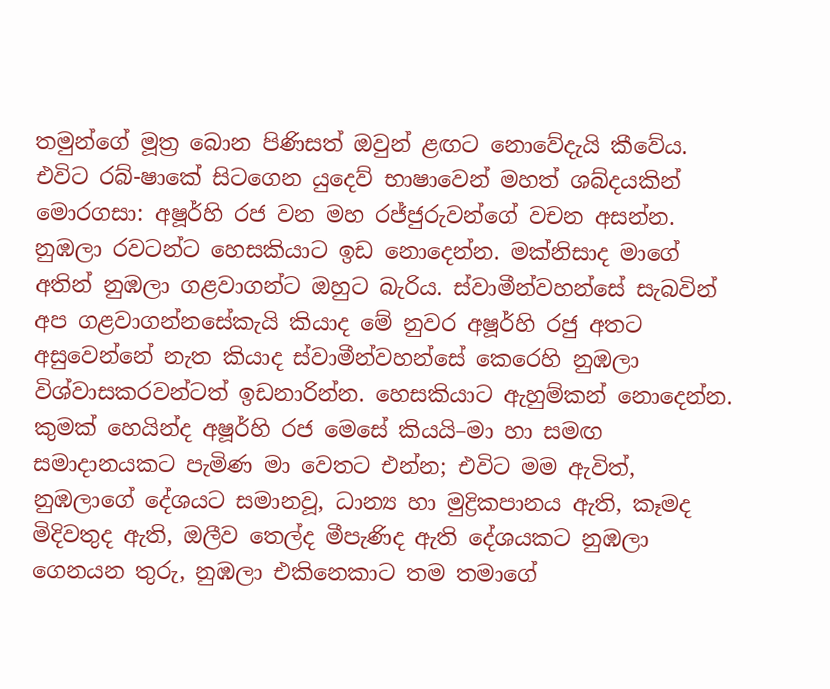තමුන්ගේ මූත්‍ර බොන පිණිසත් ඔවුන් ළඟට නොවේදැයි කීවේය. එවිට රබ්-ෂාකේ සිටගෙන යුදෙව් භාෂාවෙන් මහත් ශබ්දයකින් මොරගසා: අෂූර්හි රජ වන මහ රජ්ජුරුවන්ගේ වචන අසන්න. නුඹලා රවටන්ට හෙසකියාට ඉඩ නොදෙන්න. මක්නිසාද මාගේ අතින් නුඹලා ගළවාගන්ට ඔහුට බැරිය. ස්වාමීන්වහන්සේ සැබවින් අප ගළවාගන්නසේකැයි කියාද මේ නුවර අෂූර්හි රජු අතට අසුවෙන්නේ නැත කියාද ස්වාමීන්වහන්සේ කෙරෙහි නුඹලා විශ්වාසකරවන්ටත් ඉඩනාරින්න. හෙසකියාට ඇහුම්කන් නොදෙන්න. කුමක් හෙයින්ද අෂූර්හි රජ මෙසේ කියයි–මා හා සමඟ සමාදානයකට පැමිණ මා වෙතට එන්න; එවිට මම ඇවිත්, නුඹලාගේ දේශයට සමානවූ, ධාන්‍ය හා මුද්‍රිකපානය ඇති, කෑමද මිදිවතුද ඇති, ඔලීව තෙල්ද මීපැණිද ඇති දේශයකට නුඹලා ගෙනයන තුරු, නුඹලා එකිනෙකාට තම තමාගේ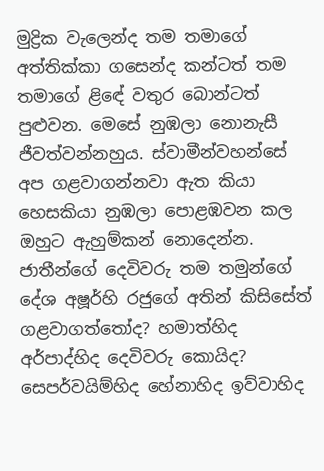මුද්‍රික වැලෙන්ද තම තමාගේ අත්තික්කා ගසෙන්ද කන්ටත් තම තමාගේ ළිඳේ වතුර බොන්ටත් පුළුවන. මෙසේ නුඹලා නොනැසී ජීවත්වන්නහුය. ස්වාමීන්වහන්සේ අප ගළවාගන්නවා ඇත කියා හෙසකියා නුඹලා පොළඹවන කල ඔහුට ඇහුම්කන් නොදෙන්න. ජාතීන්ගේ දෙවිවරු තම තමුන්ගේ දේශ අෂූර්හි රජුගේ අතින් කිසිසේත් ගළවාගත්තෝද? හමාත්හිද අර්පාද්හිද දෙවිවරු කොයිද? සෙපර්වයිම්හිද හේනාහිද ඉව්වාහිද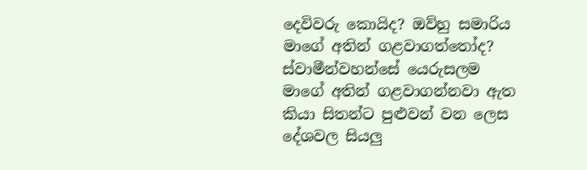දෙවිවරු කොයිද? ඔව්හු සමාරිය මාගේ අතින් ගළවාගත්තෝද? ස්වාමීන්වහන්සේ යෙරුසලම මාගේ අතින් ගළවාගන්නවා ඇත කියා සිතන්ට පුළුවන් වන ලෙස දේශවල සියලු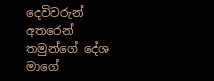දෙවිවරුන් අතරෙන් තමුන්ගේ දේශ මාගේ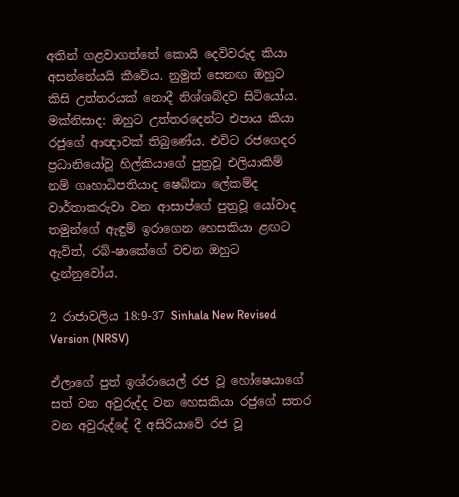අතින් ගළවාගත්තේ කොයි දෙවිවරුද කියා අසන්නේයයි කීවේය. නුමුත් සෙනඟ ඔහුට කිසි උත්තරයක් නොදී නිශ්ශබ්දව සිටියෝය. මක්නිසාද: ඔහුට උත්තරදෙන්ට එපාය කියා රජුගේ ආඥාවක් තිබුණේය. එවිට රජගෙදර ප්‍රධානියෝවූ හිල්කියාගේ පුත්‍රවූ එලියාකිම් නම් ගෘහාධිපතියාද ෂෙබ්නා ලේකම්ද වාර්තාකරුවා වන ආසාප්ගේ පුත්‍රවූ යෝවාද තමුන්ගේ ඇඳුම් ඉරාගෙන හෙසකියා ළඟට ඇවිත්, රබ්-ෂාකේගේ වචන ඔහුට දැන්නුවෝය.

2 රාජාවලිය 18:9-37 Sinhala New Revised Version (NRSV)

ඒලාගේ පුත් ඉශ්රායෙල් රජ වූ හෝෂෙයාගේ සත් වන අවුරුද්ද වන හෙසකියා රජුගේ සතර වන අවුරුද්දේ දී අසිරියාවේ රජ වූ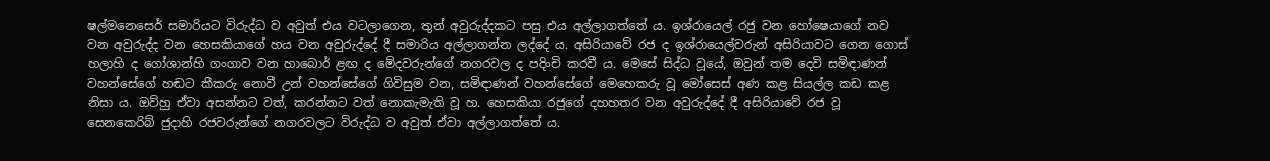ෂල්මනෙසෙර් සමාරියට විරුද්ධ ව අවුත් එය වටලාගෙන, තුන් අවුරුද්දකට පසු එය අල්ලාගත්තේ ය. ඉශ්රායෙල් රජු වන හෝෂෙයාගේ නව වන අවුරුද්ද වන හෙසකියාගේ හය වන අවුරුද්දේ දී සමාරිය අල්ලාගන්න ලද්දේ ය. අසිරියාවේ රජ ද ඉශ්රායෙල්වරුන් අසිරියාවට ගෙන ගොස් හලාහි ද ගෝශාන්හි ගංගාව වන හාබොර් ළඟ ද මේදවරුන්ගේ නගරවල ද පදිංචි කරවී ය. මෙසේ සිද්ධ වූයේ, ඔවුන් තම දෙවි සමිඳාණන් වහන්සේගේ හඬට කීකරු නොවී උන් වහන්සේගේ ගිවිසුම වන, සමිඳාණන් වහන්සේගේ මෙහෙකරු වූ මෝසෙස් අණ කළ සියල්ල කඩ කළ නිසා ය. ඔව්හු ඒවා අසන්නට වත්, කරන්නට වත් නොකැමැති වූ හ. හෙසකියා රජුගේ දහහතර වන අවුරුද්දේ දී අසිරියාවේ රජ වූ සෙනකෙරිබ් ජුදාහි රජවරුන්ගේ නගරවලට විරුද්ධ ව අවුත් ඒවා අල්ලාගත්තේ ය.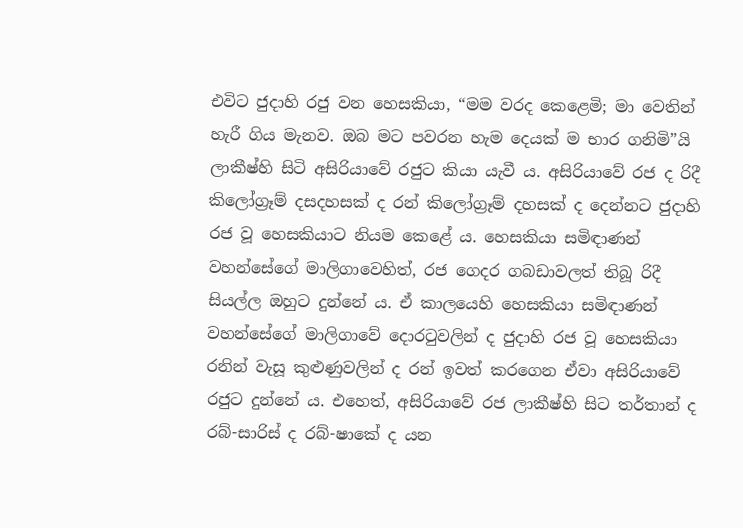එවිට ජුදාහි රජු වන හෙසකියා, “මම වරද කෙළෙමි; මා වෙතින් හැරී ගිය මැනව. ඔබ මට පවරන හැම දෙයක් ම භාර ගනිමි”යි ලාකීෂ්හි සිටි අසිරියාවේ රජුට කියා යැවී ය. අසිරියාවේ රජ ද රිදී කිලෝග්‍රෑම් දසදහසක් ද රන් කිලෝග්‍රෑම් දහසක් ද දෙන්නට ජුදාහි රජ වූ හෙසකියාට නියම කෙළේ ය. හෙසකියා සමිඳාණන් වහන්සේගේ මාලිගාවෙහිත්, රජ ගෙදර ගබඩාවලත් තිබූ රිදී සියල්ල ඔහුට දුන්නේ ය. ඒ කාලයෙහි හෙසකියා සමිඳාණන් වහන්සේගේ මාලිගාවේ දොරටුවලින් ද ජුදාහි රජ වූ හෙසකියා රනින් වැසූ කුළුණුවලින් ද රන් ඉවත් කරගෙන ඒවා අසිරියාවේ රජුට දුන්නේ ය. එහෙත්, අසිරියාවේ රජ ලාකීෂ්හි සිට තර්තාන් ද රබ්-සාරිස් ද රබ්-ෂාකේ ද යන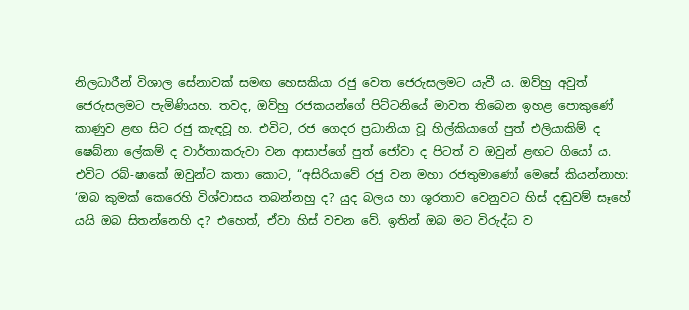නිලධාරීන් විශාල සේනාවක් සමඟ හෙසකියා රජු වෙත ජෙරුසලමට යැවී ය. ඔව්හු අවුත් ජෙරුසලමට පැමිණියහ. තවද, ඔව්හු රජකයන්ගේ පිට්ටනියේ මාවත තිබෙන ඉහළ පොකුණේ කාණුව ළඟ සිට රජු කැඳවූ හ. එවිට, රජ ගෙදර ප්‍රධානියා වූ හිල්කියාගේ පුත් එලියාකිම් ද ෂෙබ්නා ලේකම් ද වාර්තාකරුවා වන ආසාප්ගේ පුත් ජෝවා ද පිටත් ව ඔවුන් ළඟට ගියෝ ය. එවිට රබ්-ෂාකේ ඔවුන්ට කතා කොට, “අසිරියාවේ රජු වන මහා රජතුමාණෝ මෙසේ කියන්නාහ: ‘ඔබ කුමක් කෙරෙහි විශ්වාසය තබන්නහු ද? යුද බලය හා ශූරතාව වෙනුවට හිස් දඬුවම් සෑහේ යයි ඔබ සිතන්නෙහි ද? එහෙත්, ඒවා හිස් වචන වේ. ඉතින් ඔබ මට විරුද්ධ ව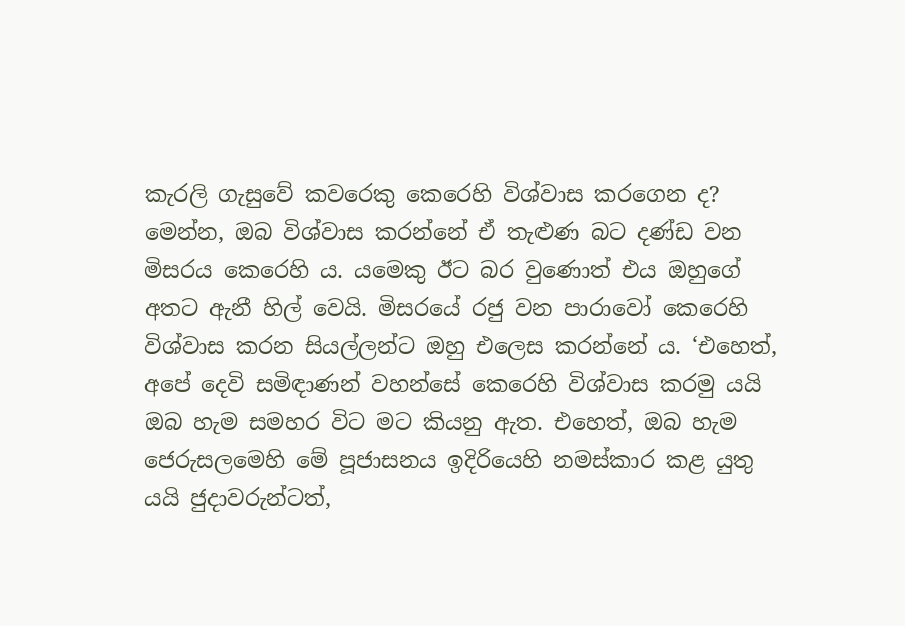කැරලි ගැසුවේ කවරෙකු කෙරෙහි විශ්වාස කරගෙන ද? මෙන්න, ඔබ විශ්වාස කරන්නේ ඒ තැළුණ බට දණ්ඩ වන මිසරය කෙරෙහි ය. යමෙකු ඊට බර වුණොත් එය ඔහුගේ අතට ඇනී හිල් වෙයි. මිසරයේ රජු වන පාරාවෝ කෙරෙහි විශ්වාස කරන සියල්ලන්ට ඔහු එලෙස කරන්නේ ය. ‘එහෙත්, අපේ දෙවි සමිඳාණන් වහන්සේ කෙරෙහි විශ්වාස කරමු යයි ඔබ හැම සමහර විට මට කියනු ඇත. එහෙත්, ඔබ හැම ජෙරුසලමෙහි මේ පූජාසනය ඉදිරියෙහි නමස්කාර කළ යුතු යයි ජුදාවරුන්ටත්,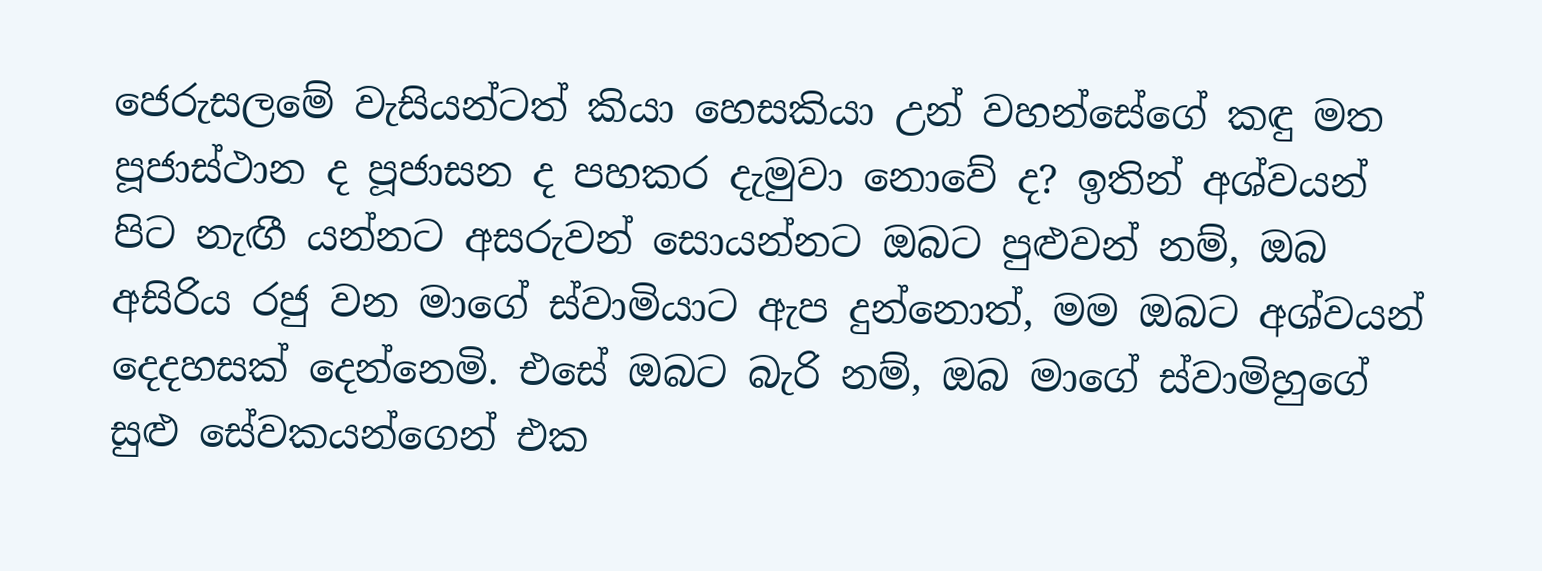ජෙරුසලමේ වැසියන්ටත් කියා හෙසකියා උන් වහන්සේගේ කඳු මත පූජාස්ථාන ද පූජාසන ද පහකර දැමුවා නොවේ ද? ඉතින් අශ්වයන් පිට නැඟී යන්නට අසරුවන් සොයන්නට ඔබට පුළුවන් නම්, ඔබ අසිරිය රජු වන මාගේ ස්වාමියාට ඇප දුන්නොත්, මම ඔබට අශ්වයන් දෙදහසක් දෙන්නෙමි. එසේ ඔබට බැරි නම්, ඔබ මාගේ ස්වාමිහුගේ සුළු සේවකයන්ගෙන් එක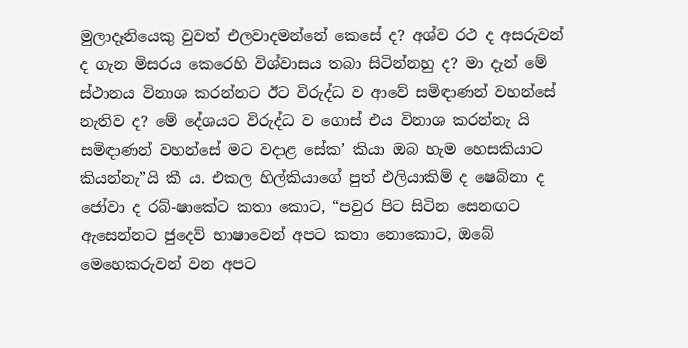මුලාදෑනියෙකු වුවත් එලවාදමන්නේ කෙසේ ද? අශ්ව රථ ද අසරුවන් ද ගැන මිසරය කෙරෙහි විශ්වාසය තබා සිටින්නහු ද? මා දැන් මේ ස්ථානය විනාශ කරන්නට ඊට විරුද්ධ ව ආවේ සමිඳාණන් වහන්සේ නැතිව ද? මේ දේශයට විරුද්ධ ව ගොස් එය විනාශ කරන්නැ යි සමිඳාණන් වහන්සේ මට වදාළ සේක’ කියා ඔබ හැම හෙසකියාට කියන්නැ”යි කී ය. එකල හිල්කියාගේ පුත් එලියාකිම් ද ෂෙබ්නා ද ජෝවා ද රබ්-ෂාකේට කතා කොට, “පවුර පිට සිටින සෙනඟට ඇසෙන්නට ජුදෙව් භාෂාවෙන් අපට කතා නොකොට, ඔබේ මෙහෙකරුවන් වන අපට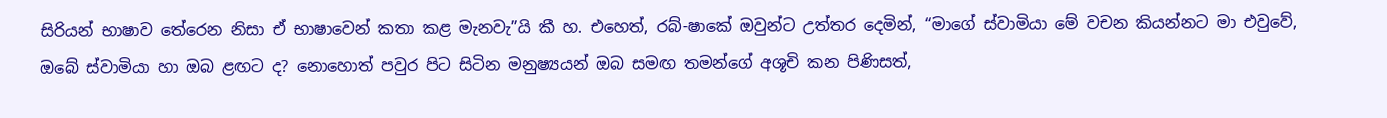සිරියන් භාෂාව තේරෙන නිසා ඒ භාෂාවෙන් කතා කළ මැනවැ”යි කී හ. එහෙත්, රබ්-ෂාකේ ඔවුන්ට උත්තර දෙමින්, “මාගේ ස්වාමියා මේ වචන කියන්නට මා එවුවේ, ඔබේ ස්වාමියා හා ඔබ ළඟට ද? නොහොත් පවුර පිට සිටින මනුෂ්‍යයන් ඔබ සමඟ තමන්ගේ අශූචි කන පිණිසත්,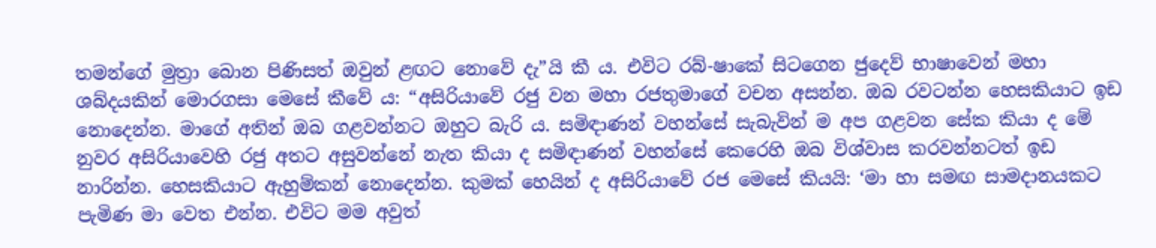තමන්ගේ මුත්‍රා බොන පිණිසත් ඔවුන් ළඟට නොවේ දැ”යි කී ය. එවිට රබ්-ෂාකේ සිටගෙන ජුදෙව් භාෂාවෙන් මහා ශබ්දයකින් මොරගසා මෙසේ කීවේ ය: “අසිරියාවේ රජු වන මහා රජතුමාගේ වචන අසන්න. ඔබ රවටන්න හෙසකියාට ඉඩ නොදෙන්න. මාගේ අතින් ඔබ ගළවන්නට ඔහුට බැරි ය. සමිඳාණන් වහන්සේ සැබැවින් ම අප ගළවන සේක කියා ද මේ නුවර අසිරියාවෙහි රජු අතට අසුවන්නේ නැත කියා ද සමිඳාණන් වහන්සේ කෙරෙහි ඔබ විශ්වාස කරවන්නටත් ඉඩ නාරින්න. හෙසකියාට ඇහුම්කන් නොදෙන්න. කුමක් හෙයින් ද අසිරියාවේ රජ මෙසේ කියයි: ‘මා හා සමඟ සාමදානයකට පැමිණ මා වෙත එන්න. එවිට මම අවුත්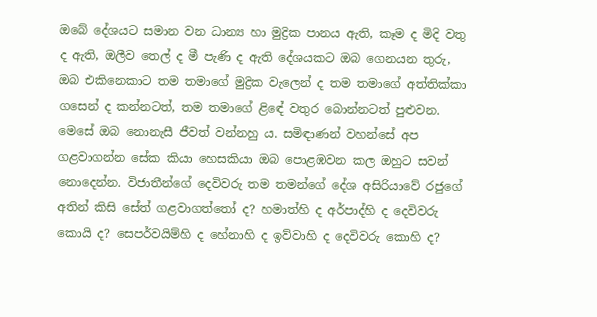ඔබේ දේශයට සමාන වන ධාන්‍ය හා මුද්‍රික පානය ඇති, කෑම ද මිදි වතු ද ඇති, ඔලීව තෙල් ද මී පැණි ද ඇති දේශයකට ඔබ ගෙනයන තුරු, ඔබ එකිනෙකාට තම තමාගේ මුද්‍රික වැලෙන් ද තම තමාගේ අත්තික්කා ගසෙන් ද කන්නටත්, තම තමාගේ ළිඳේ වතුර බොන්නටත් පුළුවන. මෙසේ ඔබ නොනැසී ජීවත් වන්නහු ය. සමිඳාණන් වහන්සේ අප ගළවාගන්න සේක කියා හෙසකියා ඔබ පොළඹවන කල ඔහුට සවන් නොදෙන්න. විජාතීන්ගේ දෙවිවරු තම තමන්ගේ දේශ අසිරියාවේ රජුගේ අතින් කිසි සේත් ගළවාගත්තෝ ද? හමාත්හි ද අර්පාද්හි ද දෙවිවරු කොයි ද? සෙපර්වයිම්හි ද හේනාහි ද ඉව්වාහි ද දෙවිවරු කොහි ද?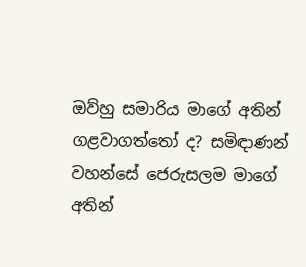ඔව්හු සමාරිය මාගේ අතින් ගළවාගත්තෝ ද? සමිඳාණන් වහන්සේ ජෙරුසලම මාගේ අතින්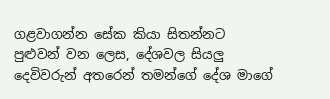ගළවාගන්න සේක කියා සිතන්නට පුළුවන් වන ලෙස, දේශවල සියලු දෙවිවරුන් අතරෙන් තමන්ගේ දේශ මාගේ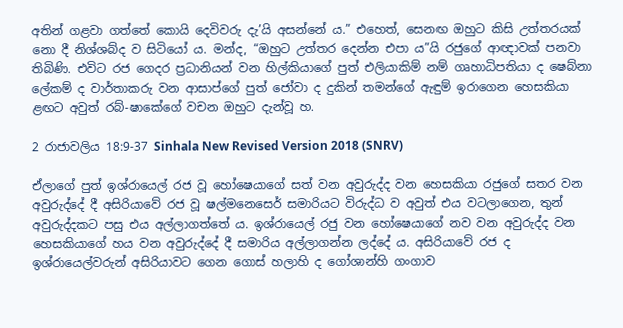අතින් ගළවා ගත්තේ කොයි දෙවිවරු දැ’යි අසන්නේ ය.” එහෙත්, සෙනඟ ඔහුට කිසි උත්තරයක් නො දී නිශ්ශබ්ද ව සිටියෝ ය. මන්ද, “ඔහුට උත්තර දෙන්න එපා ය”යි රජුගේ ආඥාවක් පනවා තිබිණි. එවිට රජ ගෙදර ප්‍රධානියන් වන හිල්කියාගේ පුත් එලියාකිම් නම් ගෘහාධිපතියා ද ෂෙබ්නා ලේකම් ද වාර්තාකරු වන ආසාප්ගේ පුත් ජෝවා ද දුකින් තමන්ගේ ඇඳුම් ඉරාගෙන හෙසකියා ළඟට අවුත් රබ්-ෂාකේගේ වචන ඔහුට දැන්වූ හ.

2 රාජාවලිය 18:9-37 Sinhala New Revised Version 2018 (SNRV)

ඒලාගේ පුත් ඉශ්රායෙල් රජ වූ හෝෂෙයාගේ සත් වන අවුරුද්ද වන හෙසකියා රජුගේ සතර වන අවුරුද්දේ දී අසිරියාවේ රජ වූ ෂල්මනෙසෙර් සමාරියට විරුද්ධ ව අවුත් එය වටලාගෙන, තුන් අවුරුද්දකට පසු එය අල්ලාගත්තේ ය. ඉශ්රායෙල් රජු වන හෝෂෙයාගේ නව වන අවුරුද්ද වන හෙසකියාගේ හය වන අවුරුද්දේ දී සමාරිය අල්ලාගන්න ලද්දේ ය. අසිරියාවේ රජ ද ඉශ්රායෙල්වරුන් අසිරියාවට ගෙන ගොස් හලාහි ද ගෝශාන්හි ගංගාව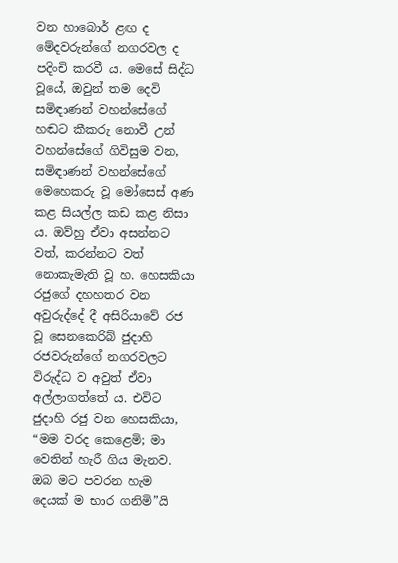වන හාබොර් ළඟ ද මේදවරුන්ගේ නගරවල ද පදිංචි කරවී ය. මෙසේ සිද්ධ වූයේ, ඔවුන් තම දෙවි සමිඳාණන් වහන්සේගේ හඬට කීකරු නොවී උන් වහන්සේගේ ගිවිසුම වන, සමිඳාණන් වහන්සේගේ මෙහෙකරු වූ මෝසෙස් අණ කළ සියල්ල කඩ කළ නිසා ය. ඔව්හු ඒවා අසන්නට වත්, කරන්නට වත් නොකැමැති වූ හ. හෙසකියා රජුගේ දහහතර වන අවුරුද්දේ දී අසිරියාවේ රජ වූ සෙනකෙරිබ් ජුදාහි රජවරුන්ගේ නගරවලට විරුද්ධ ව අවුත් ඒවා අල්ලාගත්තේ ය. එවිට ජුදාහි රජු වන හෙසකියා, “මම වරද කෙළෙමි; මා වෙතින් හැරී ගිය මැනව. ඔබ මට පවරන හැම දෙයක් ම භාර ගනිමි”යි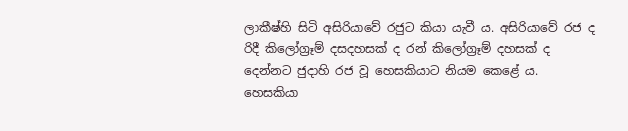ලාකීෂ්හි සිටි අසිරියාවේ රජුට කියා යැවී ය. අසිරියාවේ රජ ද රිදී කිලෝග්‍රෑම් දසදහසක් ද රන් කිලෝග්‍රෑම් දහසක් ද දෙන්නට ජුදාහි රජ වූ හෙසකියාට නියම කෙළේ ය. හෙසකියා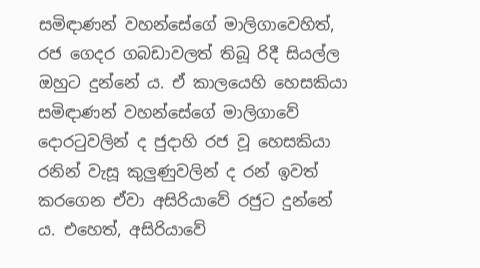සමිඳාණන් වහන්සේගේ මාලිගාවෙහිත්, රජ ගෙදර ගබඩාවලත් තිබූ රිදී සියල්ල ඔහුට දුන්නේ ය. ඒ කාලයෙහි හෙසකියා සමිඳාණන් වහන්සේගේ මාලිගාවේ දොරටුවලින් ද ජුදාහි රජ වූ හෙසකියා රනින් වැසූ කුලුණුවලින් ද රන් ඉවත් කරගෙන ඒවා අසිරියාවේ රජුට දුන්නේ ය. එහෙත්, අසිරියාවේ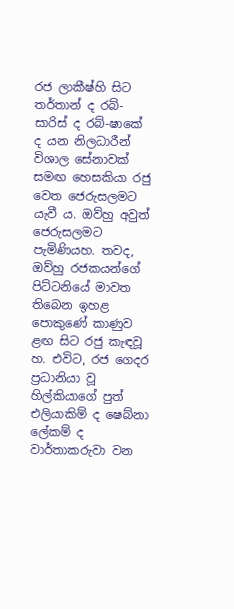රජ ලාකීෂ්හි සිට තර්තාන් ද රබ්-සාරිස් ද රබ්-ෂාකේ ද යන නිලධාරීන් විශාල සේනාවක් සමඟ හෙසකියා රජු වෙත ජෙරුසලමට යැවී ය. ඔව්හු අවුත් ජෙරුසලමට පැමිණියහ. තවද, ඔව්හු රජකයන්ගේ පිට්ටනියේ මාවත තිබෙන ඉහළ පොකුණේ කාණුව ළඟ සිට රජු කැඳවූ හ. එවිට, රජ ගෙදර ප්‍රධානියා වූ හිල්කියාගේ පුත් එලියාකිම් ද ෂෙබ්නා ලේකම් ද වාර්තාකරුවා වන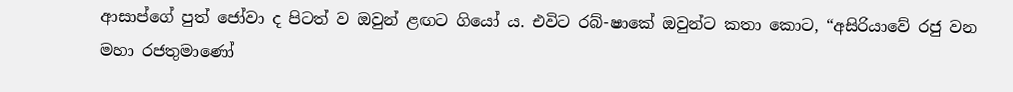ආසාප්ගේ පුත් ජෝවා ද පිටත් ව ඔවුන් ළඟට ගියෝ ය. එවිට රබ්-ෂාකේ ඔවුන්ට කතා කොට, “අසිරියාවේ රජු වන මහා රජතුමාණෝ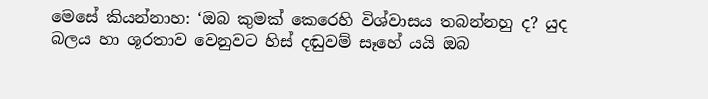මෙසේ කියන්නාහ: ‘ඔබ කුමක් කෙරෙහි විශ්වාසය තබන්නහු ද? යුද බලය හා ශූරතාව වෙනුවට හිස් දඬුවම් සෑහේ යයි ඔබ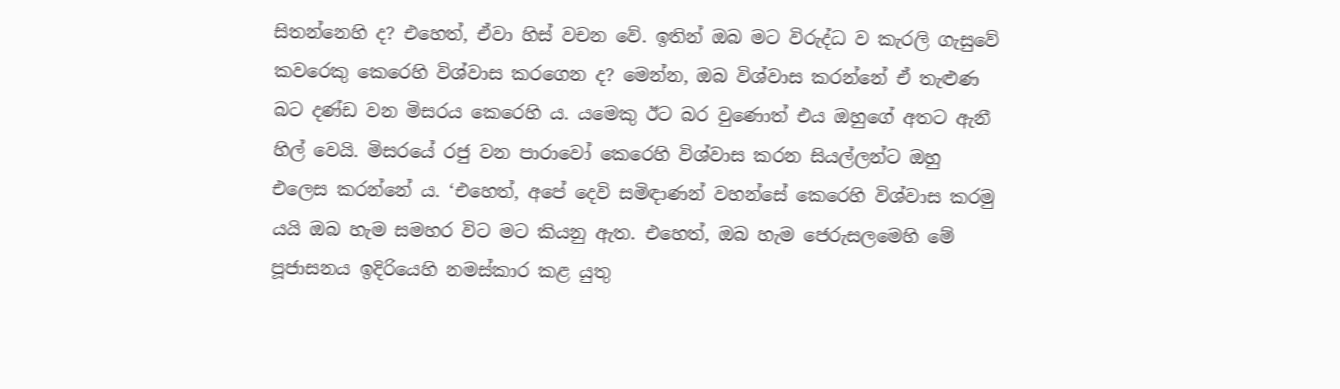සිතන්නෙහි ද? එහෙත්, ඒවා හිස් වචන වේ. ඉතින් ඔබ මට විරුද්ධ ව කැරලි ගැසුවේ කවරෙකු කෙරෙහි විශ්වාස කරගෙන ද? මෙන්න, ඔබ විශ්වාස කරන්නේ ඒ තැළුණ බට දණ්ඩ වන මිසරය කෙරෙහි ය. යමෙකු ඊට බර වුණොත් එය ඔහුගේ අතට ඇනී හිල් වෙයි. මිසරයේ රජු වන පාරාවෝ කෙරෙහි විශ්වාස කරන සියල්ලන්ට ඔහු එලෙස කරන්නේ ය. ‘එහෙත්, අපේ දෙවි සමිඳාණන් වහන්සේ කෙරෙහි විශ්වාස කරමු යයි ඔබ හැම සමහර විට මට කියනු ඇත. එහෙත්, ඔබ හැම ජෙරුසලමෙහි මේ පූජාසනය ඉදිරියෙහි නමස්කාර කළ යුතු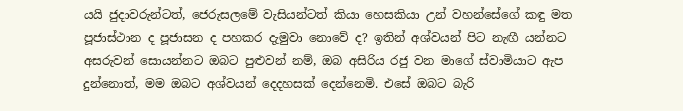යයි ජුදාවරුන්ටත්, ජෙරුසලමේ වැසියන්ටත් කියා හෙසකියා උන් වහන්සේගේ කඳු මත පූජාස්ථාන ද පූජාසන ද පහකර දැමුවා නොවේ ද? ඉතින් අශ්වයන් පිට නැඟී යන්නට අසරුවන් සොයන්නට ඔබට පුළුවන් නම්, ඔබ අසිරිය රජු වන මාගේ ස්වාමියාට ඇප දුන්නොත්, මම ඔබට අශ්වයන් දෙදහසක් දෙන්නෙමි. එසේ ඔබට බැරි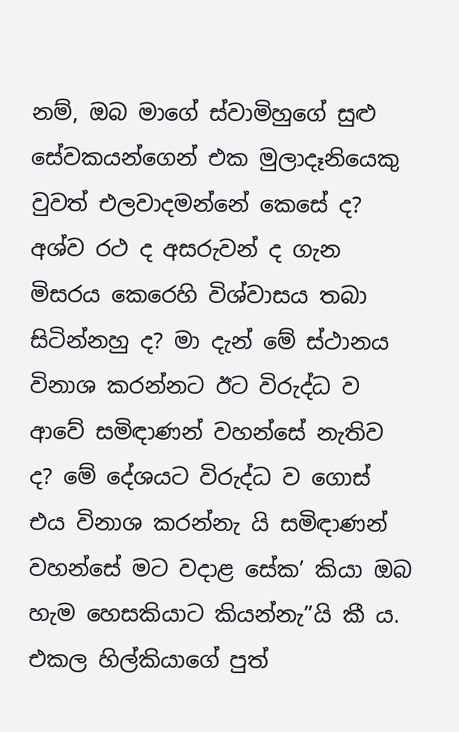නම්, ඔබ මාගේ ස්වාමිහුගේ සුළු සේවකයන්ගෙන් එක මුලාදෑනියෙකු වුවත් එලවාදමන්නේ කෙසේ ද? අශ්ව රථ ද අසරුවන් ද ගැන මිසරය කෙරෙහි විශ්වාසය තබා සිටින්නහු ද? මා දැන් මේ ස්ථානය විනාශ කරන්නට ඊට විරුද්ධ ව ආවේ සමිඳාණන් වහන්සේ නැතිව ද? මේ දේශයට විරුද්ධ ව ගොස් එය විනාශ කරන්නැ යි සමිඳාණන් වහන්සේ මට වදාළ සේක’ කියා ඔබ හැම හෙසකියාට කියන්නැ”යි කී ය. එකල හිල්කියාගේ පුත්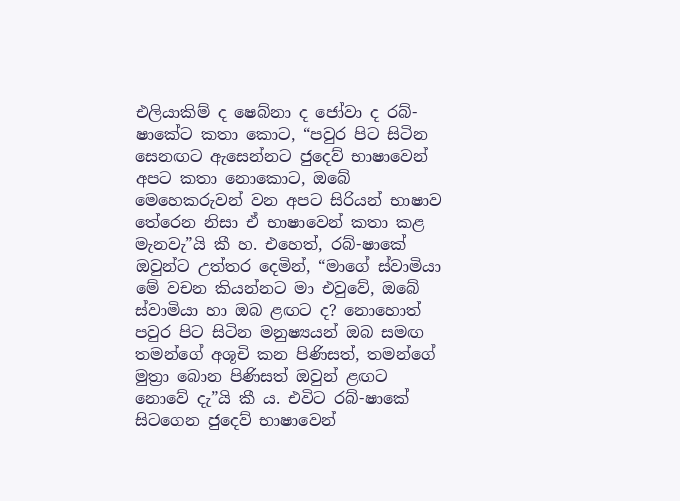එලියාකිම් ද ෂෙබ්නා ද ජෝවා ද රබ්-ෂාකේට කතා කොට, “පවුර පිට සිටින සෙනඟට ඇසෙන්නට ජුදෙව් භාෂාවෙන් අපට කතා නොකොට, ඔබේ මෙහෙකරුවන් වන අපට සිරියන් භාෂාව තේරෙන නිසා ඒ භාෂාවෙන් කතා කළ මැනවැ”යි කී හ. එහෙත්, රබ්-ෂාකේ ඔවුන්ට උත්තර දෙමින්, “මාගේ ස්වාමියා මේ වචන කියන්නට මා එවුවේ, ඔබේ ස්වාමියා හා ඔබ ළඟට ද? නොහොත් පවුර පිට සිටින මනුෂ්‍යයන් ඔබ සමඟ තමන්ගේ අශූචි කන පිණිසත්, තමන්ගේ මුත්‍රා බොන පිණිසත් ඔවුන් ළඟට නොවේ දැ”යි කී ය. එවිට රබ්-ෂාකේ සිටගෙන ජුදෙව් භාෂාවෙන්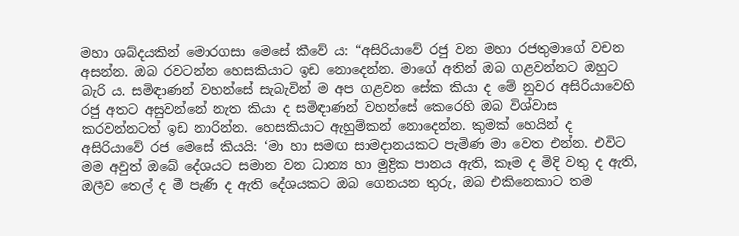මහා ශබ්දයකින් මොරගසා මෙසේ කීවේ ය: “අසිරියාවේ රජු වන මහා රජතුමාගේ වචන අසන්න. ඔබ රවටන්න හෙසකියාට ඉඩ නොදෙන්න. මාගේ අතින් ඔබ ගළවන්නට ඔහුට බැරි ය. සමිඳාණන් වහන්සේ සැබැවින් ම අප ගළවන සේක කියා ද මේ නුවර අසිරියාවෙහි රජු අතට අසුවන්නේ නැත කියා ද සමිඳාණන් වහන්සේ කෙරෙහි ඔබ විශ්වාස කරවන්නටත් ඉඩ නාරින්න. හෙසකියාට ඇහුම්කන් නොදෙන්න. කුමක් හෙයින් ද අසිරියාවේ රජ මෙසේ කියයි: ‘මා හා සමඟ සාමදානයකට පැමිණ මා වෙත එන්න. එවිට මම අවුත් ඔබේ දේශයට සමාන වන ධාන්‍ය හා මුද්‍රික පානය ඇති, කෑම ද මිදි වතු ද ඇති, ඔලීව තෙල් ද මී පැණි ද ඇති දේශයකට ඔබ ගෙනයන තුරු, ඔබ එකිනෙකාට තම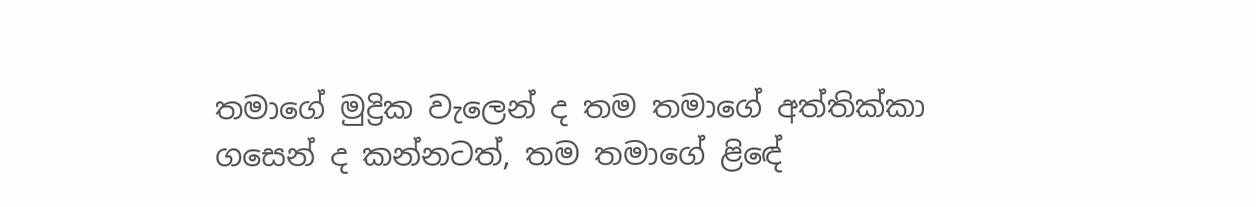තමාගේ මුද්‍රික වැලෙන් ද තම තමාගේ අත්තික්කා ගසෙන් ද කන්නටත්, තම තමාගේ ළිඳේ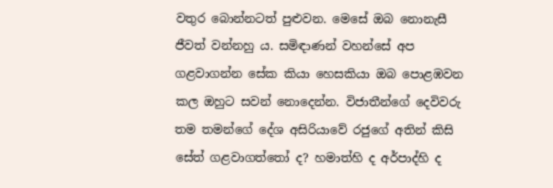වතුර බොන්නටත් පුළුවන. මෙසේ ඔබ නොනැසී ජීවත් වන්නහු ය. සමිඳාණන් වහන්සේ අප ගළවාගන්න සේක කියා හෙසකියා ඔබ පොළඹවන කල ඔහුට සවන් නොදෙන්න. විජාතීන්ගේ දෙවිවරු තම තමන්ගේ දේශ අසිරියාවේ රජුගේ අතින් කිසි සේත් ගළවාගත්තෝ ද? හමාත්හි ද අර්පාද්හි ද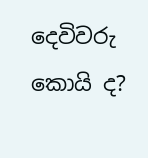දෙවිවරු කොයි ද?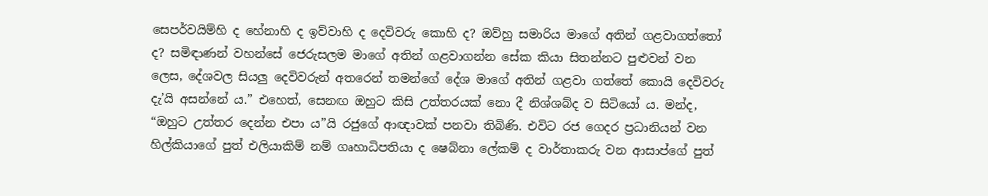සෙපර්වයිම්හි ද හේනාහි ද ඉව්වාහි ද දෙවිවරු කොහි ද? ඔව්හු සමාරිය මාගේ අතින් ගළවාගත්තෝ ද? සමිඳාණන් වහන්සේ ජෙරුසලම මාගේ අතින් ගළවාගන්න සේක කියා සිතන්නට පුළුවන් වන ලෙස, දේශවල සියලු දෙවිවරුන් අතරෙන් තමන්ගේ දේශ මාගේ අතින් ගළවා ගත්තේ කොයි දෙවිවරු දැ’යි අසන්නේ ය.” එහෙත්, සෙනඟ ඔහුට කිසි උත්තරයක් නො දී නිශ්ශබ්ද ව සිටියෝ ය. මන්ද, “ඔහුට උත්තර දෙන්න එපා ය”යි රජුගේ ආඥාවක් පනවා තිබිණි. එවිට රජ ගෙදර ප්‍රධානියන් වන හිල්කියාගේ පුත් එලියාකිම් නම් ගෘහාධිපතියා ද ෂෙබ්නා ලේකම් ද වාර්තාකරු වන ආසාප්ගේ පුත්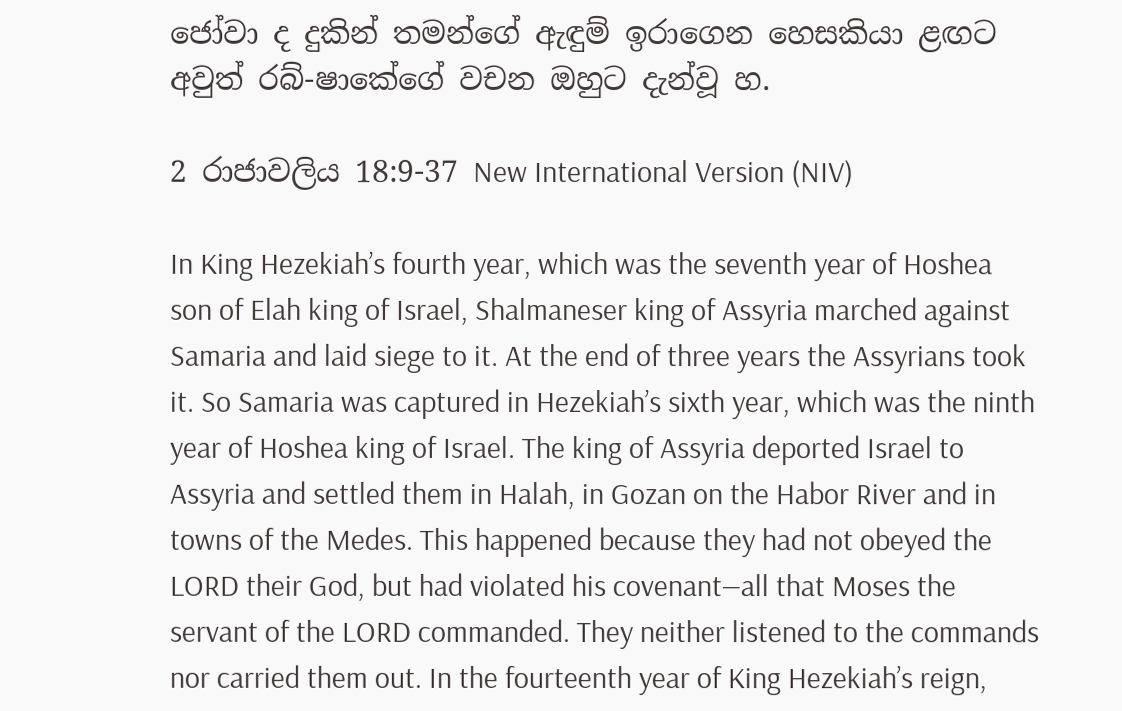ජෝවා ද දුකින් තමන්ගේ ඇඳුම් ඉරාගෙන හෙසකියා ළඟට අවුත් රබ්-ෂාකේගේ වචන ඔහුට දැන්වූ හ.

2 රාජාවලිය 18:9-37 New International Version (NIV)

In King Hezekiah’s fourth year, which was the seventh year of Hoshea son of Elah king of Israel, Shalmaneser king of Assyria marched against Samaria and laid siege to it. At the end of three years the Assyrians took it. So Samaria was captured in Hezekiah’s sixth year, which was the ninth year of Hoshea king of Israel. The king of Assyria deported Israel to Assyria and settled them in Halah, in Gozan on the Habor River and in towns of the Medes. This happened because they had not obeyed the LORD their God, but had violated his covenant—all that Moses the servant of the LORD commanded. They neither listened to the commands nor carried them out. In the fourteenth year of King Hezekiah’s reign,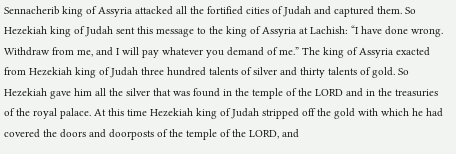Sennacherib king of Assyria attacked all the fortified cities of Judah and captured them. So Hezekiah king of Judah sent this message to the king of Assyria at Lachish: “I have done wrong. Withdraw from me, and I will pay whatever you demand of me.” The king of Assyria exacted from Hezekiah king of Judah three hundred talents of silver and thirty talents of gold. So Hezekiah gave him all the silver that was found in the temple of the LORD and in the treasuries of the royal palace. At this time Hezekiah king of Judah stripped off the gold with which he had covered the doors and doorposts of the temple of the LORD, and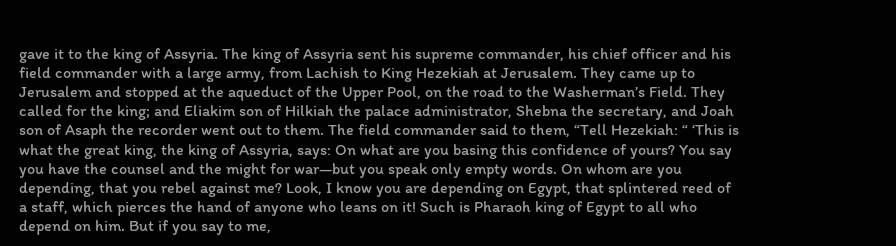gave it to the king of Assyria. The king of Assyria sent his supreme commander, his chief officer and his field commander with a large army, from Lachish to King Hezekiah at Jerusalem. They came up to Jerusalem and stopped at the aqueduct of the Upper Pool, on the road to the Washerman’s Field. They called for the king; and Eliakim son of Hilkiah the palace administrator, Shebna the secretary, and Joah son of Asaph the recorder went out to them. The field commander said to them, “Tell Hezekiah: “ ‘This is what the great king, the king of Assyria, says: On what are you basing this confidence of yours? You say you have the counsel and the might for war—but you speak only empty words. On whom are you depending, that you rebel against me? Look, I know you are depending on Egypt, that splintered reed of a staff, which pierces the hand of anyone who leans on it! Such is Pharaoh king of Egypt to all who depend on him. But if you say to me,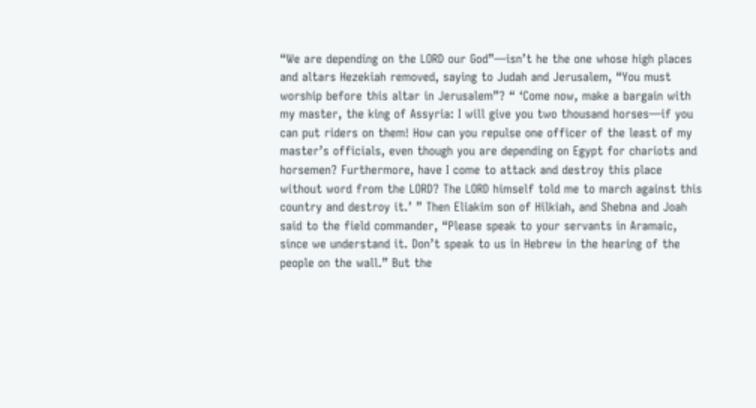“We are depending on the LORD our God”—isn’t he the one whose high places and altars Hezekiah removed, saying to Judah and Jerusalem, “You must worship before this altar in Jerusalem”? “ ‘Come now, make a bargain with my master, the king of Assyria: I will give you two thousand horses—if you can put riders on them! How can you repulse one officer of the least of my master’s officials, even though you are depending on Egypt for chariots and horsemen? Furthermore, have I come to attack and destroy this place without word from the LORD? The LORD himself told me to march against this country and destroy it.’ ” Then Eliakim son of Hilkiah, and Shebna and Joah said to the field commander, “Please speak to your servants in Aramaic, since we understand it. Don’t speak to us in Hebrew in the hearing of the people on the wall.” But the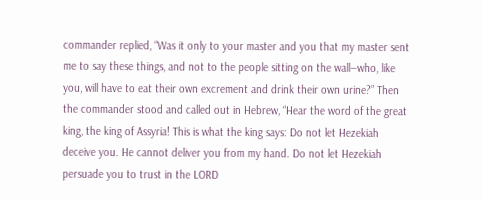commander replied, “Was it only to your master and you that my master sent me to say these things, and not to the people sitting on the wall—who, like you, will have to eat their own excrement and drink their own urine?” Then the commander stood and called out in Hebrew, “Hear the word of the great king, the king of Assyria! This is what the king says: Do not let Hezekiah deceive you. He cannot deliver you from my hand. Do not let Hezekiah persuade you to trust in the LORD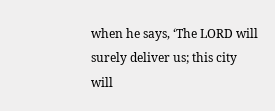when he says, ‘The LORD will surely deliver us; this city will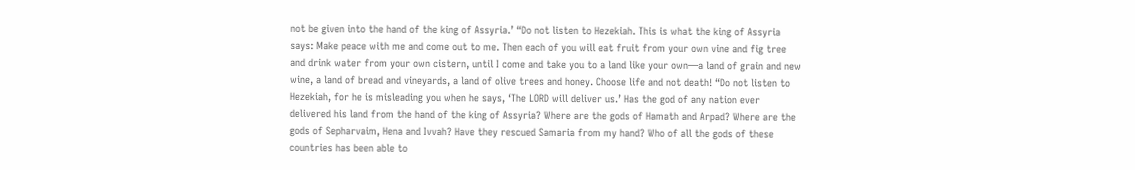not be given into the hand of the king of Assyria.’ “Do not listen to Hezekiah. This is what the king of Assyria says: Make peace with me and come out to me. Then each of you will eat fruit from your own vine and fig tree and drink water from your own cistern, until I come and take you to a land like your own—a land of grain and new wine, a land of bread and vineyards, a land of olive trees and honey. Choose life and not death! “Do not listen to Hezekiah, for he is misleading you when he says, ‘The LORD will deliver us.’ Has the god of any nation ever delivered his land from the hand of the king of Assyria? Where are the gods of Hamath and Arpad? Where are the gods of Sepharvaim, Hena and Ivvah? Have they rescued Samaria from my hand? Who of all the gods of these countries has been able to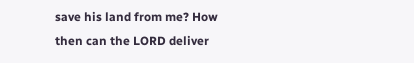save his land from me? How then can the LORD deliver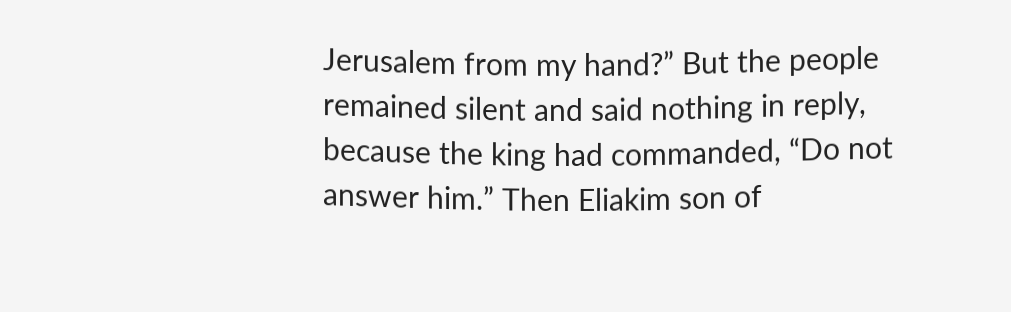Jerusalem from my hand?” But the people remained silent and said nothing in reply, because the king had commanded, “Do not answer him.” Then Eliakim son of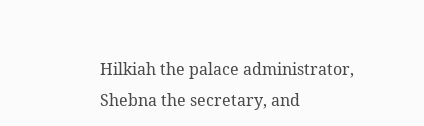Hilkiah the palace administrator, Shebna the secretary, and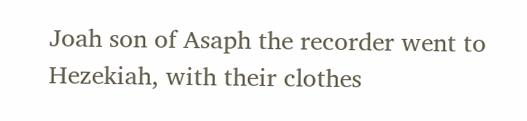Joah son of Asaph the recorder went to Hezekiah, with their clothes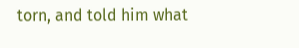torn, and told him what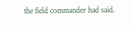the field commander had said.